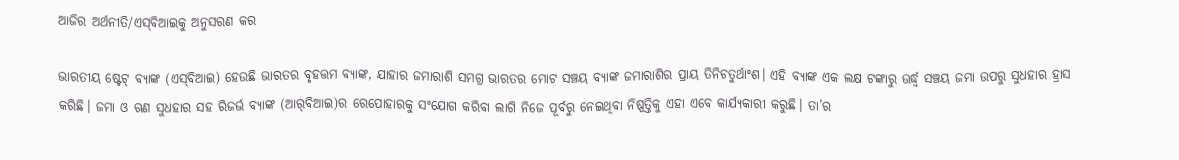ଆଜିର ଅର୍ଥନୀତି/ଏସ୍‌ବିଆଇକୁ ଅନୁସରଣ କର

ଭାରତୀୟ ଷ୍ଟେଟ୍‌ ବ୍ୟାଙ୍କ (ଏସ୍‌ବିଆଇ) ହେଉଛି ଭାରତର ବୃହତ୍ତମ ବ୍ୟାଙ୍କ, ଯାହାର ଜମାରାଶି ସମଗ୍ର ଭାରତର ମୋଟ ସଞ୍ଚୟ ବ୍ୟାଙ୍କ ଜମାରାଶିର ପ୍ରାୟ ତିନିଚତୁର୍ଥାଂଶ। ଏହି ବ୍ୟାଙ୍କ ଏକ ଲକ୍ଷ ଟଙ୍କାରୁ ଊର୍ଦ୍ଧ୍ୱ ସଞ୍ଚୟ ଜମା ଉପରୁ ସୁଧହାର ହ୍ରାସ କରିଛି। ଜମା ଓ ଋଣ ସୁଧହାର ସହ ରିଜର୍ଭ ବ୍ୟାଙ୍କ (ଆର୍‌ବିଆଇ)ର ରେପୋହାରକୁ ସଂଯୋଗ କରିବା ଲାଗି ନିଜେ ପୂର୍ବରୁ ନେଇଥିବା ନିଷ୍ପତ୍ତିକୁ ଏହା ଏବେ କାର୍ଯ୍ୟକାରୀ କରୁଛି। ତା’ର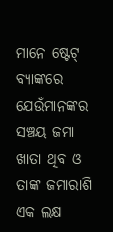ମାନେ ଷ୍ଟେଟ୍‌ ବ୍ୟାଙ୍କରେ ଯେଉଁମାନଙ୍କର ସଞ୍ଚୟ ଜମା ଖାତା ଥିବ ଓ ତାଙ୍କ ଜମାରାଶି ଏକ ଲକ୍ଷ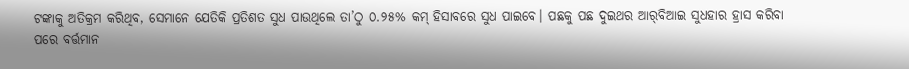ଟଙ୍କାକୁ ଅତିକ୍ରମ କରିଥିବ, ସେମାନେ ଯେତିକି ପ୍ରତିଶତ ସୁଧ ପାଉଥିଲେ ତା’ଠୁ ୦.୨୫% କମ୍‌ ହିସାବରେ ସୁଧ ପାଇବେ। ପଛକୁ ପଛ ଦୁଇଥର ଆର୍‌ବିଆଇ ସୁଧହାର ହ୍ରାସ କରିବା ପରେ ବର୍ତ୍ତମାନ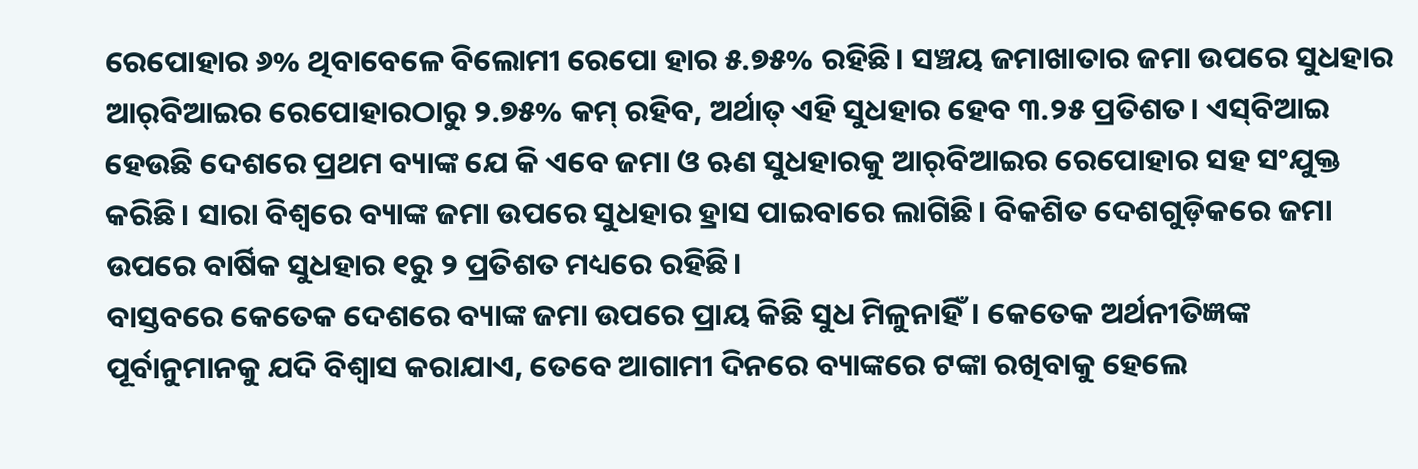ରେପୋହାର ୬% ଥିବାବେଳେ ବିଲୋମୀ ରେପୋ ହାର ୫.୭୫% ରହିଛି। ସଞ୍ଚୟ ଜମାଖାତାର ଜମା ଉପରେ ସୁଧହାର ଆର୍‌ବିଆଇର ରେପୋହାରଠାରୁ ୨.୭୫% କମ୍‌ ରହିବ, ଅର୍ଥାତ୍‌ ଏହି ସୁଧହାର ହେବ ୩.୨୫ ପ୍ରତିଶତ। ଏସ୍‌ବିଆଇ ହେଉଛି ଦେଶରେ ପ୍ରଥମ ବ୍ୟାଙ୍କ ଯେ କି ଏବେ ଜମା ଓ ଋଣ ସୁଧହାରକୁ ଆର୍‌ବିଆଇର ରେପୋହାର ସହ ସଂଯୁକ୍ତ କରିଛି। ସାରା ବିଶ୍ୱରେ ବ୍ୟାଙ୍କ ଜମା ଉପରେ ସୁଧହାର ହ୍ରାସ ପାଇବାରେ ଲାଗିଛି। ବିକଶିତ ଦେଶଗୁଡ଼ିକରେ ଜମା ଉପରେ ବାର୍ଷିକ ସୁଧହାର ୧ରୁ ୨ ପ୍ରତିଶତ ମଧ୍ୟରେ ରହିଛି।
ବାସ୍ତବରେ କେତେକ ଦେଶରେ ବ୍ୟାଙ୍କ ଜମା ଉପରେ ପ୍ରାୟ କିଛି ସୁଧ ମିଳୁନାହିଁ। କେତେକ ଅର୍ଥନୀତିଜ୍ଞଙ୍କ ପୂର୍ବାନୁମାନକୁ ଯଦି ବିଶ୍ୱାସ କରାଯାଏ, ତେବେ ଆଗାମୀ ଦିନରେ ବ୍ୟାଙ୍କରେ ଟଙ୍କା ରଖିବାକୁ ହେଲେ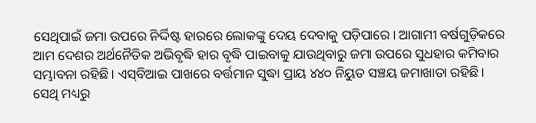ସେଥିପାଇଁ ଜମା ଉପରେ ନିର୍ଦ୍ଦିଷ୍ଟ ହାରରେ ଲୋକଙ୍କୁ ଦେୟ ଦେବାକୁ ପଡ଼ିପାରେ। ଆଗାମୀ ବର୍ଷଗୁଡ଼ିକରେ ଆମ ଦେଶର ଅର୍ଥନୈତିକ ଅଭିବୃଦ୍ଧି ହାର ବୃଦ୍ଧି ପାଇବାକୁ ଯାଉଥିବାରୁ ଜମା ଉପରେ ସୁଧହାର କମିବାର ସମ୍ଭାବନା ରହିଛି। ଏସ୍‌ବିଆଇ ପାଖରେ ବର୍ତ୍ତମାନ ସୁଦ୍ଧା ପ୍ରାୟ ୪୪୦ ନିୟୁତ ସଞ୍ଚୟ ଜମାଖାତା ରହିଛି। ସେଥି ମଧ୍ୟରୁ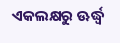ଏକଲକ୍ଷରୁ ଊର୍ଦ୍ଧ୍ୱ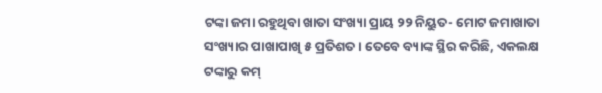ଟଙ୍କା ଜମା ରହୁଥିବା ଖାତା ସଂଖ୍ୟା ପ୍ରାୟ ୨୨ ନିୟୁତ- ମୋଟ ଜମାଖାତା ସଂଖ୍ୟାର ପାଖାପାଖି ୫ ପ୍ରତିଶତ। ତେବେ ବ୍ୟାଙ୍କ ସ୍ଥିର କରିଛି, ଏକଲକ୍ଷ ଟଙ୍କାରୁ କମ୍‌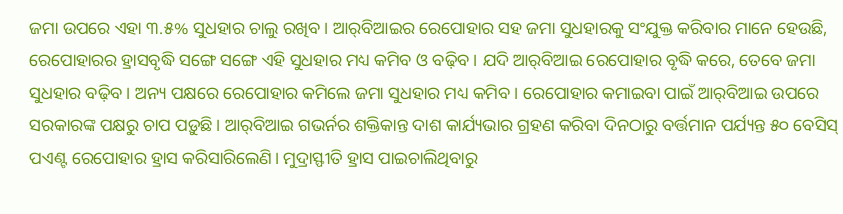ଜମା ଉପରେ ଏହା ୩.୫% ସୁଧହାର ଚାଲୁ ରଖିବ। ଆର୍‌ବିଆଇର ରେପୋହାର ସହ ଜମା ସୁଧହାରକୁ ସଂଯୁକ୍ତ କରିବାର ମାନେ ହେଉଛି, ରେପୋହାରର ହ୍ରାସବୃଦ୍ଧି ସଙ୍ଗେ ସଙ୍ଗେ ଏହି ସୁଧହାର ମଧ୍ୟ କମିବ ଓ ବଢ଼ିବ। ଯଦି ଆର୍‌ବିଆଇ ରେପୋହାର ବୃଦ୍ଧି କରେ, ତେବେ ଜମା ସୁଧହାର ବଢ଼ିବ। ଅନ୍ୟ ପକ୍ଷରେ ରେପୋହାର କମିଲେ ଜମା ସୁଧହାର ମଧ୍ୟ କମିବ। ରେପୋହାର କମାଇବା ପାଇଁ ଆର୍‌ବିଆଇ ଉପରେ ସରକାରଙ୍କ ପକ୍ଷରୁ ଚାପ ପଡ଼ୁଛି। ଆର୍‌ବିଆଇ ଗଭର୍ନର ଶକ୍ତିକାନ୍ତ ଦାଶ କାର୍ଯ୍ୟଭାର ଗ୍ରହଣ କରିବା ଦିନଠାରୁ ବର୍ତ୍ତମାନ ପର୍ଯ୍ୟନ୍ତ ୫୦ ବେସିସ୍‌ ପଏଣ୍ଟ ରେପୋହାର ହ୍ରାସ କରିସାରିଲେଣି। ମୁଦ୍ରାସ୍ଫୀତି ହ୍ରାସ ପାଇଚାଲିଥିବାରୁ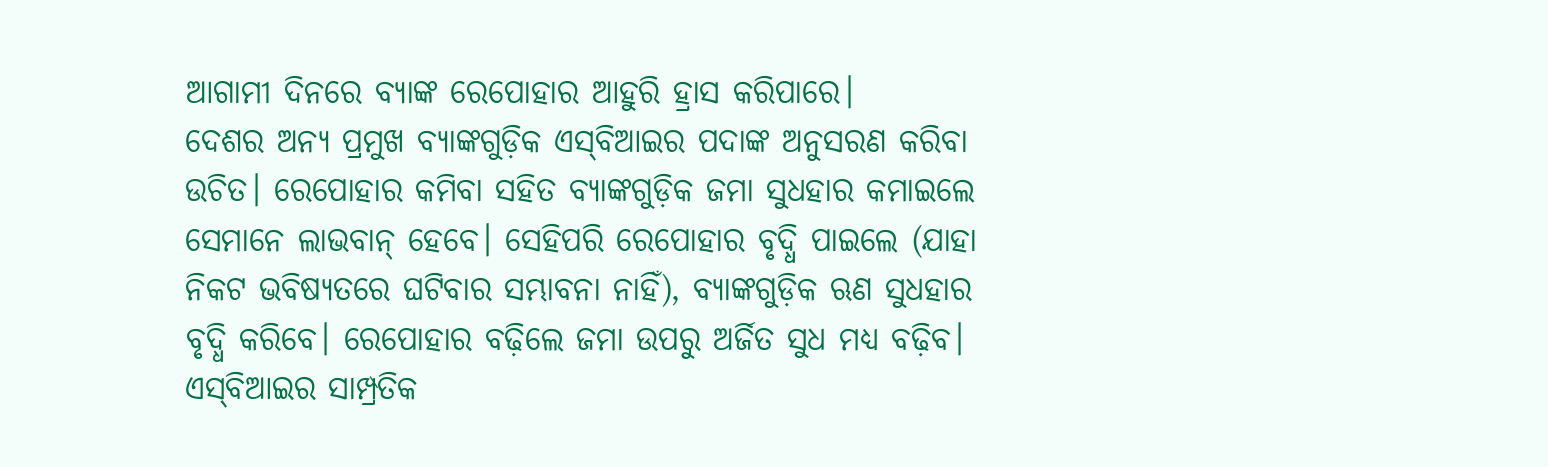ଆଗାମୀ ଦିନରେ ବ୍ୟାଙ୍କ ରେପୋହାର ଆହୁରି ହ୍ରାସ କରିପାରେ।
ଦେଶର ଅନ୍ୟ ପ୍ରମୁଖ ବ୍ୟାଙ୍କଗୁଡ଼ିକ ଏସ୍‌ବିଆଇର ପଦାଙ୍କ ଅନୁସରଣ କରିବା ଉଚିତ। ରେପୋହାର କମିବା ସହିତ ବ୍ୟାଙ୍କଗୁଡ଼ିକ ଜମା ସୁଧହାର କମାଇଲେ ସେମାନେ ଲାଭବାନ୍‌ ହେବେ। ସେହିପରି ରେପୋହାର ବୃଦ୍ଧି ପାଇଲେ (ଯାହା ନିକଟ ଭବିଷ୍ୟତରେ ଘଟିବାର ସମ୍ଭାବନା ନାହିଁ), ବ୍ୟାଙ୍କଗୁଡ଼ିକ ଋଣ ସୁଧହାର ବୃଦ୍ଧି କରିବେ। ରେପୋହାର ବଢ଼ିଲେ ଜମା ଉପରୁ ଅର୍ଜିତ ସୁଧ ମଧ୍ୟ ବଢ଼ିବ। ଏସ୍‌ବିଆଇର ସାମ୍ପ୍ରତିକ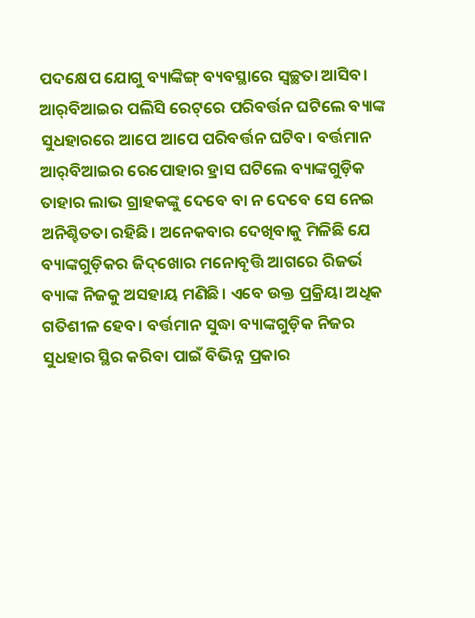ପଦକ୍ଷେପ ଯୋଗୁ ବ୍ୟାଙ୍କିଙ୍ଗ୍‌ ବ୍ୟବସ୍ଥାରେ ସ୍ବଚ୍ଛତା ଆସିବ। ଆର୍‌ବିଆଇର ପଲିସି ରେଟ୍‌ରେ ପରିବର୍ତ୍ତନ ଘଟିଲେ ବ୍ୟାଙ୍କ ସୁଧହାରରେ ଆପେ ଆପେ ପରିବର୍ତ୍ତନ ଘଟିବ। ବର୍ତ୍ତମାନ ଆର୍‌ବିଆଇର ରେପୋହାର ହ୍ରାସ ଘଟିଲେ ବ୍ୟାଙ୍କଗୁଡ଼ିକ ତାହାର ଲାଭ ଗ୍ରାହକଙ୍କୁ ଦେବେ ବା ନ ଦେବେ ସେ ନେଇ ଅନିଶ୍ଚିତତା ରହିଛି। ଅନେକବାର ଦେଖିବାକୁ ମିଳିଛି ଯେ ବ୍ୟାଙ୍କଗୁଡ଼ିକର ଜିଦ୍‌ଖୋର ମନୋବୃତ୍ତି ଆଗରେ ରିଜର୍ଭ ବ୍ୟାଙ୍କ ନିଜକୁ ଅସହାୟ ମଣିଛି। ଏବେ ଉକ୍ତ ପ୍ରକ୍ରିୟା ଅଧିକ ଗତିଶୀଳ ହେବ। ବର୍ତ୍ତମାନ ସୁଦ୍ଧା ବ୍ୟାଙ୍କଗୁଡ଼ିକ ନିଜର ସୁଧହାର ସ୍ଥିର କରିବା ପାଇଁ ବିଭିନ୍ନ ପ୍ରକାର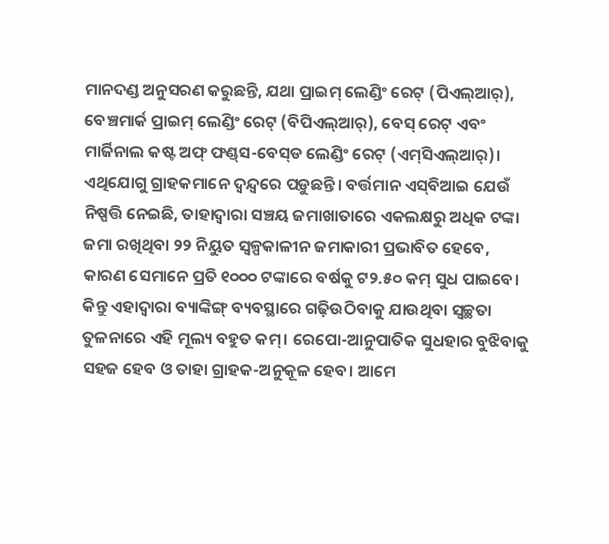ମାନଦଣ୍ଡ ଅନୁସରଣ କରୁଛନ୍ତି, ଯଥା ପ୍ରାଇମ୍‌ ଲେଣ୍ଡିଂ ରେଟ୍‌ (ପିଏଲ୍‌ଆର୍‌), ବେଞ୍ଚମାର୍କ ପ୍ରାଇମ୍‌ ଲେଣ୍ଡିଂ ରେଟ୍‌ (ବିପିଏଲ୍‌ଆର୍‌), ବେସ୍‌ ରେଟ୍‌ ଏବଂ ମାର୍ଜିନାଲ କଷ୍ଟ ଅଫ୍‌ ଫଣ୍ଡ୍‌ସ-ବେସ୍‌ଡ ଲେଣ୍ଡିଂ ରେଟ୍‌ (ଏମ୍‌ସିଏଲ୍‌ଆର୍‌)। ଏଥିଯୋଗୁ ଗ୍ରାହକମାନେ ଦ୍ୱନ୍ଦ୍ୱରେ ପଡ଼ୁଛନ୍ତି। ବର୍ତ୍ତମାନ ଏସ୍‌ବିଆଇ ଯେଉଁ ନିଷ୍ପତ୍ତି ନେଇଛି, ତାହାଦ୍ୱାରା ସଞ୍ଚୟ ଜମାଖାତାରେ ଏକଲକ୍ଷରୁ ଅଧିକ ଟଙ୍କା ଜମା ରଖିଥିବା ୨୨ ନିୟୁତ ସ୍ବଳ୍ପକାଳୀନ ଜମାକାରୀ ପ୍ରଭାବିତ ହେବେ, କାରଣ ସେମାନେ ପ୍ରତି ୧୦୦୦ ଟଙ୍କାରେ ବର୍ଷକୁ ଟ୨.୫୦ କମ୍‌ ସୁଧ ପାଇବେ। କିନ୍ତୁ ଏହାଦ୍ୱାରା ବ୍ୟାଙ୍କିଙ୍ଗ୍‌ ବ୍ୟବସ୍ଥାରେ ଗଢ଼ିଉଠିବାକୁ ଯାଉଥିବା ସ୍ବଚ୍ଛତା ତୁଳନାରେ ଏହି ମୂଲ୍ୟ ବହୁତ କମ୍‌। ରେପୋ-ଆନୁପାତିକ ସୁଧହାର ବୁଝିବାକୁ ସହଜ ହେବ ଓ ତାହା ଗ୍ରାହକ-ଅନୁକୂଳ ହେବ। ଆମେ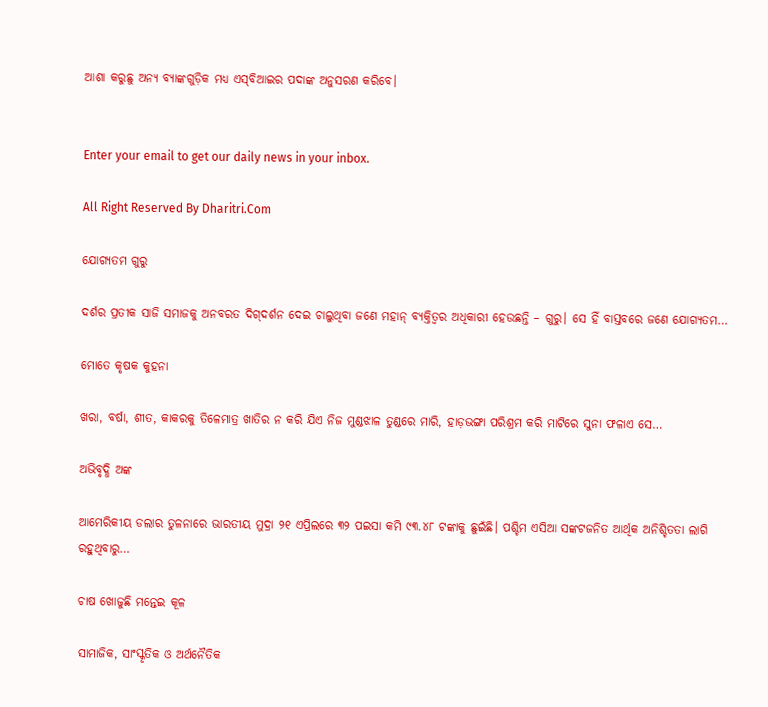ଆଶା କରୁଛୁ ଅନ୍ୟ ବ୍ୟାଙ୍କଗୁଡ଼ିକ ମଧ୍ୟ ଏସ୍‌ବିଆଇର ପଦାଙ୍କ ଅନୁସରଣ କରିବେ।


Enter your email to get our daily news in your inbox.

All Right Reserved By Dharitri.Com

ଯୋଗ୍ୟତମ ଗୁରୁ

ଦର୍ଶର ପ୍ରତୀକ ସାଜି ସମାଜକୁ ଅନବରତ ଦିଗ୍‌ଦର୍ଶନ ଦେଇ ଚାଲୁଥିବା ଜଣେ ମହାନ୍‌ ବ୍ୟକ୍ତିତ୍ୱର ଅଧିକାରୀ ହେଉଛନ୍ତି – ଗୁରୁ। ସେ ହିଁ ବାସ୍ତବରେ ଜଣେ ଯୋଗ୍ୟତମ…

ମୋତେ କୃଷକ କୁହନା

ଖରା, ବର୍ଷା, ଶୀତ, କାକରକୁ ତିଳେମାତ୍ର ଖାତିର ନ କରି ଯିଏ ନିଜ ମୁଣ୍ଡଝାଳ ତୁଣ୍ଡରେ ମାରି, ହାଡ଼ଭଙ୍ଗା ପରିଶ୍ରମ କରି ମାଟିରେ ସୁନା ଫଳାଏ ସେ…

ଅଭିବୃଦ୍ଧି ଅଙ୍କ

ଆମେରିକୀୟ ଡଲାର ତୁଳନାରେ ଭାରତୀୟ ମୁଦ୍ରା ୨୧ ଏପ୍ରିଲରେ ୩୨ ପଇସା କମି ୯୩.୪୮ ଟଙ୍କାକୁ ଛୁଇଁଛି। ପଶ୍ଚିମ ଏସିଆ ସଙ୍କଟଜନିତ ଆର୍ଥିକ ଅନିଶ୍ଚିତତା ଲାଗି ରହୁଥିବାରୁ…

ଚାଷ ଖୋଜୁଛି ମନ୍ତେଇ କୂଳ

ସାମାଜିକ, ସାଂସ୍କୃତିକ ଓ ଅର୍ଥନୈତିକ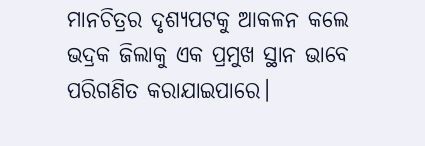ମାନଚିତ୍ରର ଦୃଶ୍ୟପଟକୁ ଆକଳନ କଲେ ଭଦ୍ରକ ଜିଲାକୁ ଏକ ପ୍ରମୁଖ ସ୍ଥାନ ଭାବେ ପରିଗଣିତ କରାଯାଇପାରେ।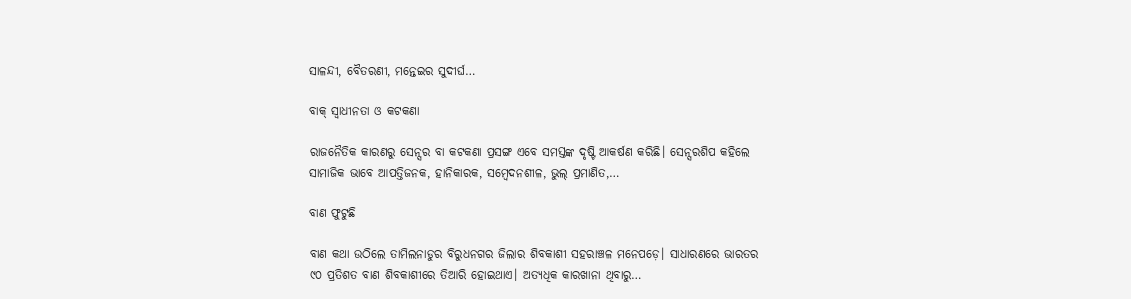ସାଳନ୍ଦୀ, ବୈତରଣୀ, ମନ୍ତେଇର ସୁଦୀର୍ଘ…

ବାକ୍‌ ସ୍ବାଧୀନତା ଓ କଟକଣା

ରାଜନୈତିକ କାରଣରୁ ସେନ୍ସର ବା କଟକଣା ପ୍ରସଙ୍ଗ ଏବେ ସମସ୍ତଙ୍କ ଦୃଷ୍ଟି ଆକର୍ଷଣ କରିଛି। ସେନ୍ସରଶିପ କହିଲେ ସାମାଜିକ ଭାବେ ଆପତ୍ତିଜନକ, ହାନିକାରକ, ସମ୍ବେଦନଶୀଳ, ଭୁଲ୍‌ ପ୍ରମାଣିତ,…

ବାଣ ଫୁଟୁଛି

ବାଣ କଥା ଉଠିଲେ ତାମିଲନାଡୁର ବିରୁଧନଗର ଜିଲାର ଶିବକାଶୀ ସହରାଞ୍ଚଳ ମନେପଡ଼େ। ସାଧାରଣରେ ଭାରତର ୯୦ ପ୍ରତିଶତ ବାଣ ଶିବକାଶୀରେ ତିଆରି ହୋଇଥାଏ। ଅତ୍ୟଧିକ କାରଖାନା ଥିବାରୁ…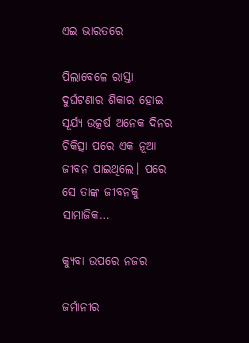ଏଇ ଭାରତରେ

ପିଲାବେଳେ ରାସ୍ତା ଦୁର୍ଘଟଣାର ଶିକାର ହୋଇ ସୂର୍ଯ୍ୟ ଉତ୍କର୍ଷ ଅନେକ ଦିନର ଚିକିତ୍ସା ପରେ ଏକ ନୂଆ ଜୀବନ ପାଇଥିଲେ। ପରେ ସେ ତାଙ୍କ ଜୀବନକୁ ସାମାଜିକ…

କ୍ୟୁବା ଉପରେ ନଜର

ଜର୍ମାନୀର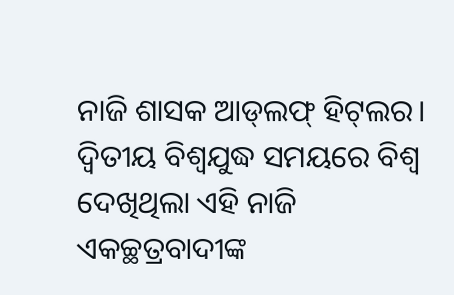ନାଜି ଶାସକ ଆଡ୍‌ଲଫ୍‌ ହିଟ୍‌ଲର। ଦ୍ବିତୀୟ ବିଶ୍ବଯୁଦ୍ଧ ସମୟରେ ବିଶ୍ବ ଦେଖିଥିଲା ଏହି ନାଜି ଏକଚ୍ଛତ୍ରବାଦୀଙ୍କ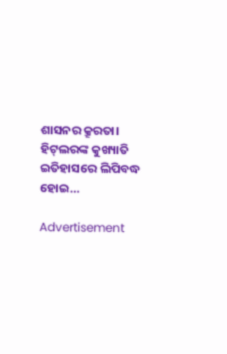ଶାସନର କ୍ରୂରତା। ହିଟ୍‌ଲରଙ୍କ କୁଖ୍ୟାତି ଇତିହାସରେ ଲିପିବଦ୍ଧ ହୋଇ…

Advertisement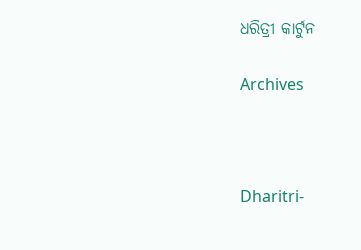ଧରିତ୍ରୀ କାର୍ଟୁନ

Archives



Dharitri-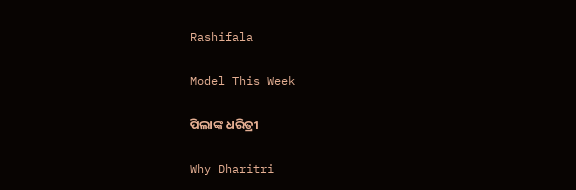Rashifala

Model This Week

ପିଲାଙ୍କ ଧରିତ୍ରୀ

Why Dharitri